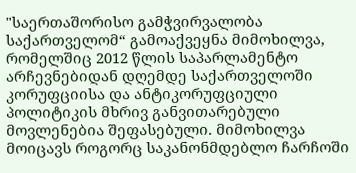"საერთაშორისო გამჭვირვალობა საქართველომ“ გამოაქვეყნა მიმოხილვა, რომელშიც 2012 წლის საპარლამენტო არჩევნებიდან დღემდე საქართველოში კორუფციისა და ანტიკორუფციული პოლიტიკის მხრივ განვითარებული მოვლენებია შეფასებული. მიმოხილვა მოიცავს როგორც საკანონმდებლო ჩარჩოში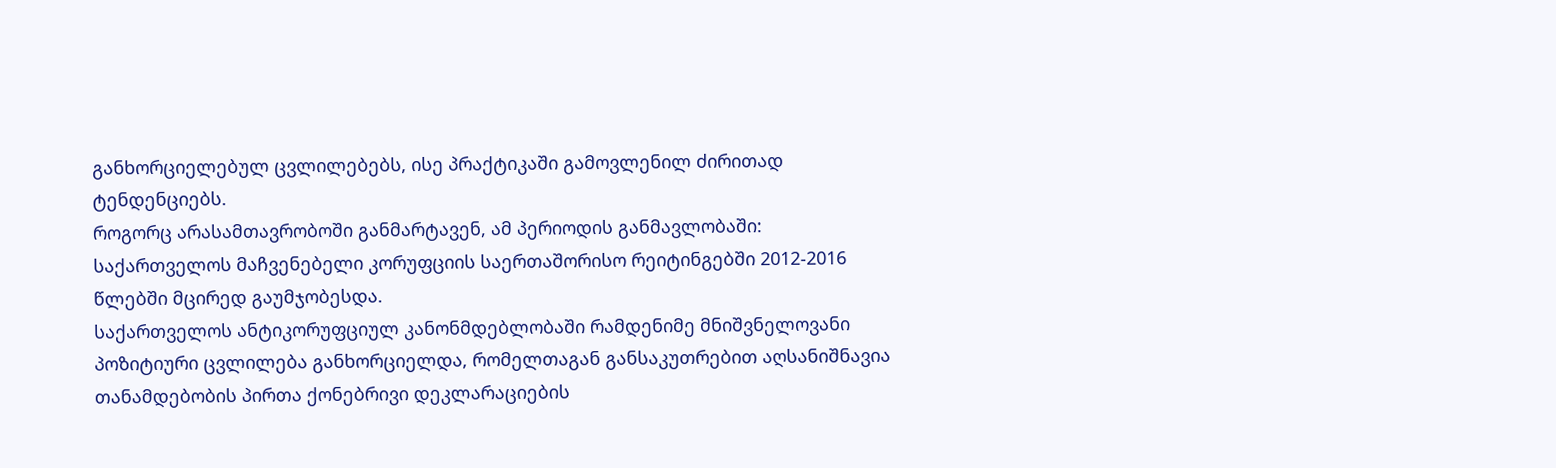განხორციელებულ ცვლილებებს, ისე პრაქტიკაში გამოვლენილ ძირითად ტენდენციებს.
როგორც არასამთავრობოში განმარტავენ, ამ პერიოდის განმავლობაში:
საქართველოს მაჩვენებელი კორუფციის საერთაშორისო რეიტინგებში 2012-2016 წლებში მცირედ გაუმჯობესდა.
საქართველოს ანტიკორუფციულ კანონმდებლობაში რამდენიმე მნიშვნელოვანი პოზიტიური ცვლილება განხორციელდა, რომელთაგან განსაკუთრებით აღსანიშნავია თანამდებობის პირთა ქონებრივი დეკლარაციების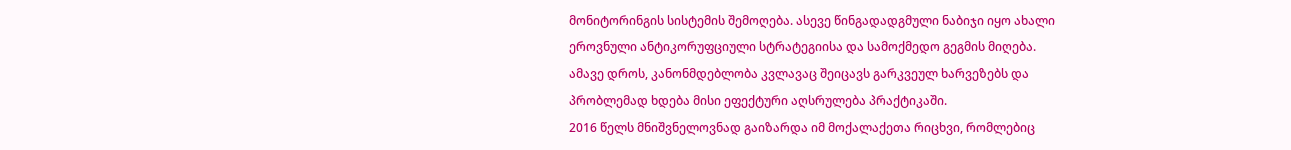მონიტორინგის სისტემის შემოღება. ასევე წინგადადგმული ნაბიჯი იყო ახალი ეროვნული ანტიკორუფციული სტრატეგიისა და სამოქმედო გეგმის მიღება.
ამავე დროს, კანონმდებლობა კვლავაც შეიცავს გარკვეულ ხარვეზებს და პრობლემად ხდება მისი ეფექტური აღსრულება პრაქტიკაში.
2016 წელს მნიშვნელოვნად გაიზარდა იმ მოქალაქეთა რიცხვი, რომლებიც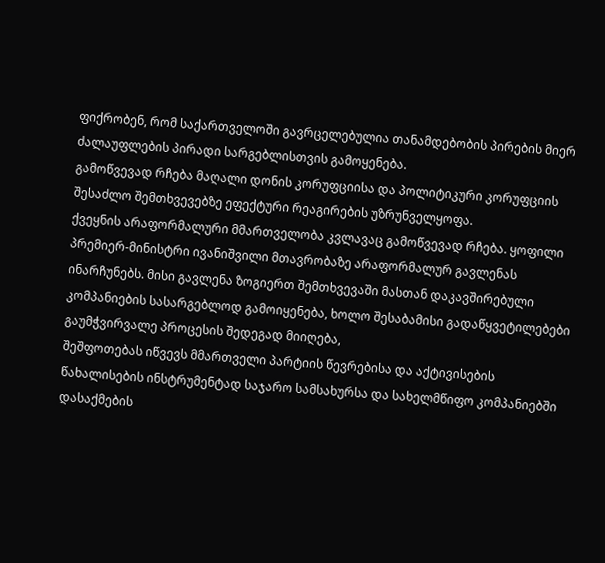ფიქრობენ, რომ საქართველოში გავრცელებულია თანამდებობის პირების მიერ ძალაუფლების პირადი სარგებლისთვის გამოყენება.
გამოწვევად რჩება მაღალი დონის კორუფციისა და პოლიტიკური კორუფციის შესაძლო შემთხვევებზე ეფექტური რეაგირების უზრუნველყოფა.
ქვეყნის არაფორმალური მმართველობა კვლავაც გამოწვევად რჩება. ყოფილი პრემიერ-მინისტრი ივანიშვილი მთავრობაზე არაფორმალურ გავლენას ინარჩუნებს. მისი გავლენა ზოგიერთ შემთხვევაში მასთან დაკავშირებული კომპანიების სასარგებლოდ გამოიყენება, ხოლო შესაბამისი გადაწყვეტილებები გაუმჭვირვალე პროცესის შედეგად მიიღება,
შეშფოთებას იწვევს მმართველი პარტიის წევრებისა და აქტივისების წახალისების ინსტრუმენტად საჯარო სამსახურსა და სახელმწიფო კომპანიებში დასაქმების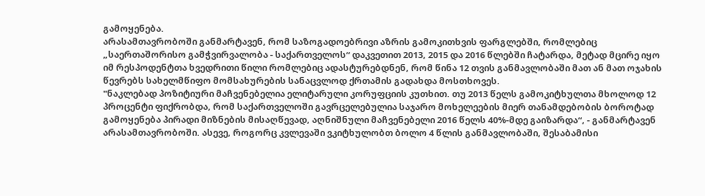გამოყენება.
არასამთავრობოში განმარტავენ, რომ საზოგადოებრივი აზრის გამოკითხვის ფარგლებში, რომლებიც „საერთაშორისო გამჭვირვალობა - საქართველოს“ დაკვეთით 2013, 2015 და 2016 წლებში ჩატარდა, მეტად მცირე იყო იმ რესპოდენტთა ხვედრითი წილი რომლებიც ადასტურებდნენ, რომ წინა 12 თვის განმავლობაში მათ ან მათ ოჯახის წევრებს სახელმწიფო მომსახურების სანაცვლოდ ქრთამის გადახდა მოსთხოვეს.
"ნაკლებად პოზიტიური მაჩვენებელია ელიტარული კორუფციის კუთხით. თუ 2013 წელს გამოკიტხულთა მხოლოდ 12 პროცენტი ფიქრობდა, რომ საქართველოში გავრცელებულია საჯარო მოხელეების მიერ თანამდებობის ბოროტად გამოყენება პირადი მიზნების მისაღწევად, აღნიშნული მაჩვენებელი 2016 წელს 40%-მდე გაიზარდა“, - განმარტავენ არასამთავრობოში. ასევე, როგორც კვლევაში ვკიტხულობთ ბოლო 4 წლის განმავლობაში, შესაბამისი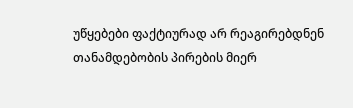უწყებები ფაქტიურად არ რეაგირებდნენ თანამდებობის პირების მიერ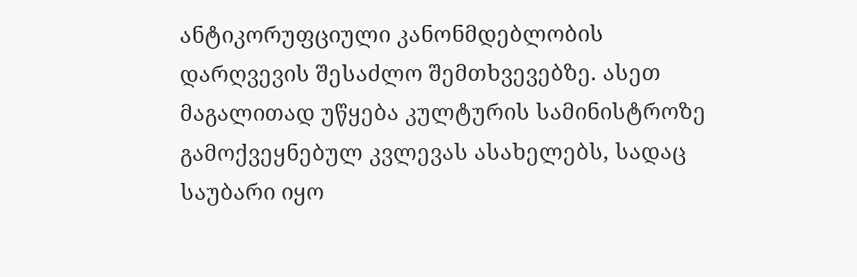ანტიკორუფციული კანონმდებლობის დარღვევის შესაძლო შემთხვევებზე. ასეთ მაგალითად უწყება კულტურის სამინისტროზე გამოქვეყნებულ კვლევას ასახელებს, სადაც საუბარი იყო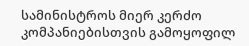სამინისტროს მიერ კერძო კომპანიებისთვის გამოყოფილ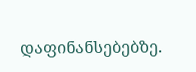დაფინანსებებზე.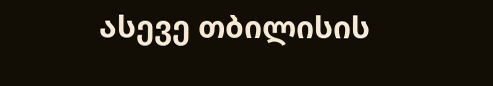ასევე თბილისის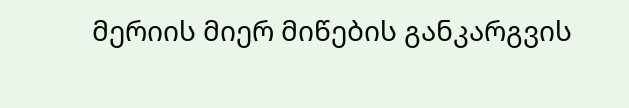მერიის მიერ მიწების განკარგვის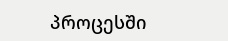პროცესში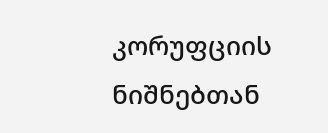კორუფციის ნიშნებთან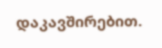დაკავშირებით.